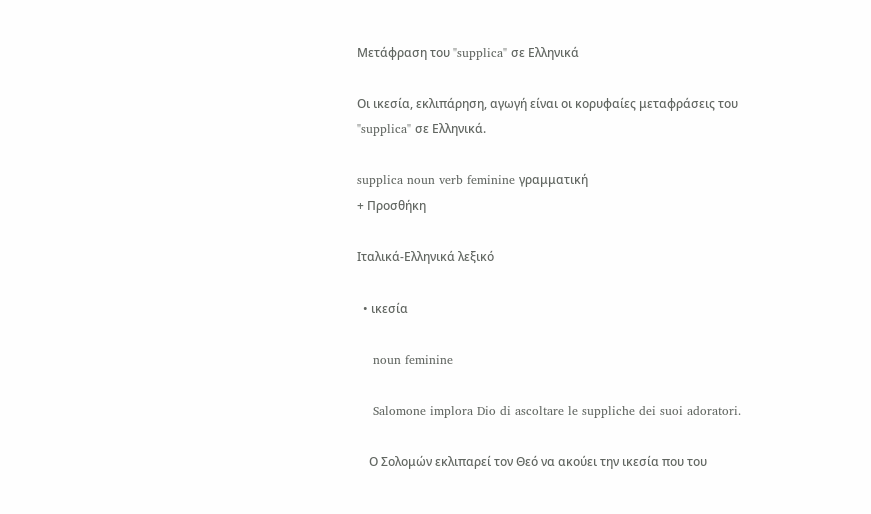Μετάφραση του "supplica" σε Ελληνικά

Οι ικεσία, εκλιπάρηση, αγωγή είναι οι κορυφαίες μεταφράσεις του "supplica" σε Ελληνικά.

supplica noun verb feminine γραμματική
+ Προσθήκη

Ιταλικά-Ελληνικά λεξικό

  • ικεσία

    noun feminine

    Salomone implora Dio di ascoltare le suppliche dei suoi adoratori.

    Ο Σολομών εκλιπαρεί τον Θεό να ακούει την ικεσία που του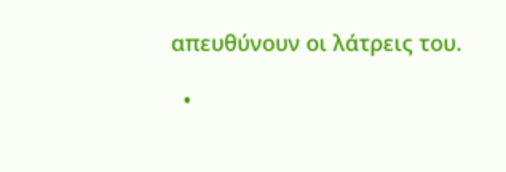απευθύνουν οι λάτρεις του.

  •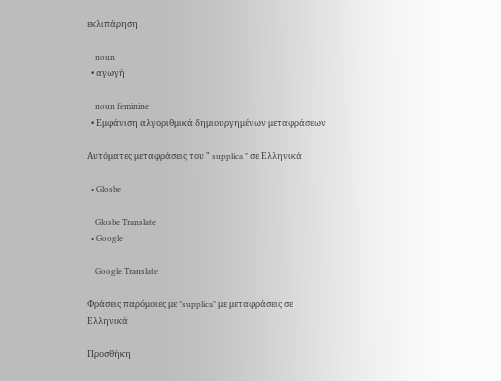εκλιπάρηση

    noun
  • αγωγή

    noun feminine
  • Εμφάνιση αλγοριθμικά δημιουργημένων μεταφράσεων

Αυτόματες μεταφράσεις του " supplica " σε Ελληνικά

  • Glosbe

    Glosbe Translate
  • Google

    Google Translate

Φράσεις παρόμοιες με "supplica" με μεταφράσεις σε Ελληνικά

Προσθήκη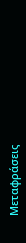Μεταφράσεις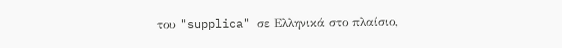του "supplica" σε Ελληνικά στο πλαίσιο,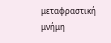μεταφραστική μνήμη